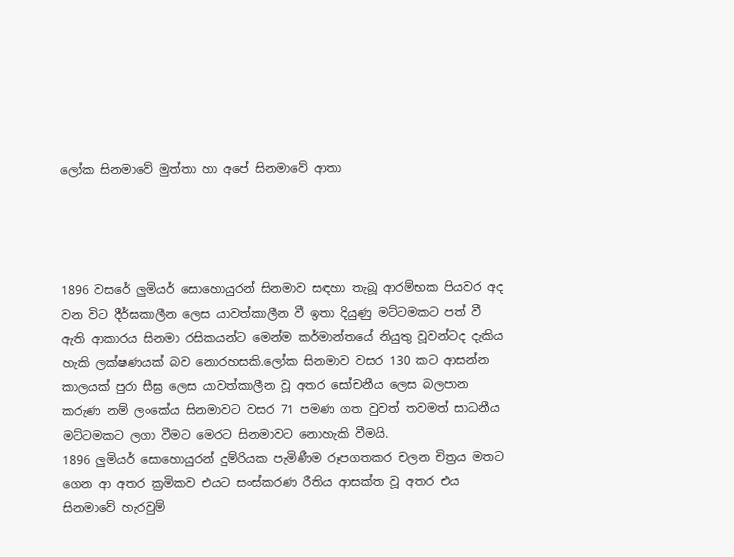ලෝක සිනමාවේ මුත්තා හා අපේ සිනමාවේ ආතා




1896 වසරේ ලුමියර් සොහොයුරන් සිනමාව සඳහා තැබූ ආරම්භක පියවර අද වන විට දීර්ඝකාලීන ලෙස යාවත්කාලීන වී ඉතා දියුණු මට්ටමකට පත් වී ඇති ආකාරය සිනමා රසිකයන්ට මෙන්ම කර්මාන්තයේ නියුතු වූවන්ටද දැකිය හැකි ලක්ෂණයක් බව නොරහසකි.ලෝක සිනමාව වසර 130 කට ආසන්න කාලයක් පුරා සීඝ්‍ර ලෙස යාවත්කාලීන වූ අතර සෝචනීය ලෙස බලපාන කරුණ නම් ලංකේය සිනමාවට වසර 71 පමණ ගත වුවත් තවමත් සාධනීය මට්ටමකට ලගා වීමට මෙරට සිනමාවට නොහැකි වීමයි.
1896 ලුමියර් සොහොයුරන් දුම්රියක පැමිණීම රූපගතකර චලන චිත්‍රය මතට ගෙන ආ අතර ක්‍රමිකව එයට සංස්කරණ රීතිය ආසක්ත වූ අතර එය සිනමාවේ හැරවුම්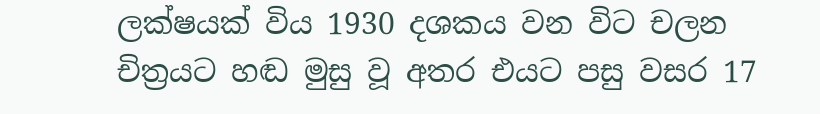ලක්ෂයක් විය 1930 දශකය වන විට චලන චිත්‍රයට හඬ මුසු වූ අතර එයට පසු වසර 17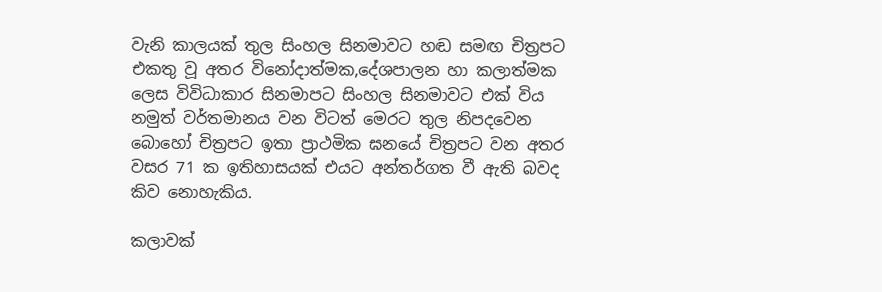වැනි කාලයක් තුල සිංහල සිනමාවට හඬ සමඟ චිත්‍රපට එකතු වූ අතර විනෝදාත්මක,දේශපාලන හා කලාත්මක ලෙස විවිධාකාර සිනමාපට සිංහල සිනමාවට එක් විය නමුත් වර්තමානය වන විටත් මෙරට තුල නිපදවෙන බොහෝ චිත්‍රපට ඉතා ප්‍රාථමික ඝනයේ චිත්‍රපට වන අතර වසර 71 ක ඉතිහාසයක් එයට අන්තර්ගත වී ඇති බවද කිව නොහැකිය.

කලාවක්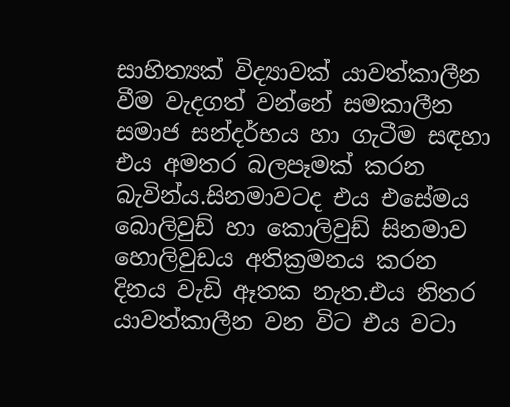සාහිත්‍යක් විද්‍යාවක් යාවත්කාලීන වීම වැදගත් වන්නේ සමකාලීන සමාජ සන්දර්භය හා ගැටීම සඳහා එය අමතර බලපෑමක් කරන බැවින්ය.සිනමාවටද එය එසේමය බොලිවුඩ් හා කොලිවුඩ් සිනමාව හොලිවුඩය අතික්‍රමනය කරන දිනය වැඩි ඈතක නැත.එය නිතර යාවත්කාලීන වන විට එය වටා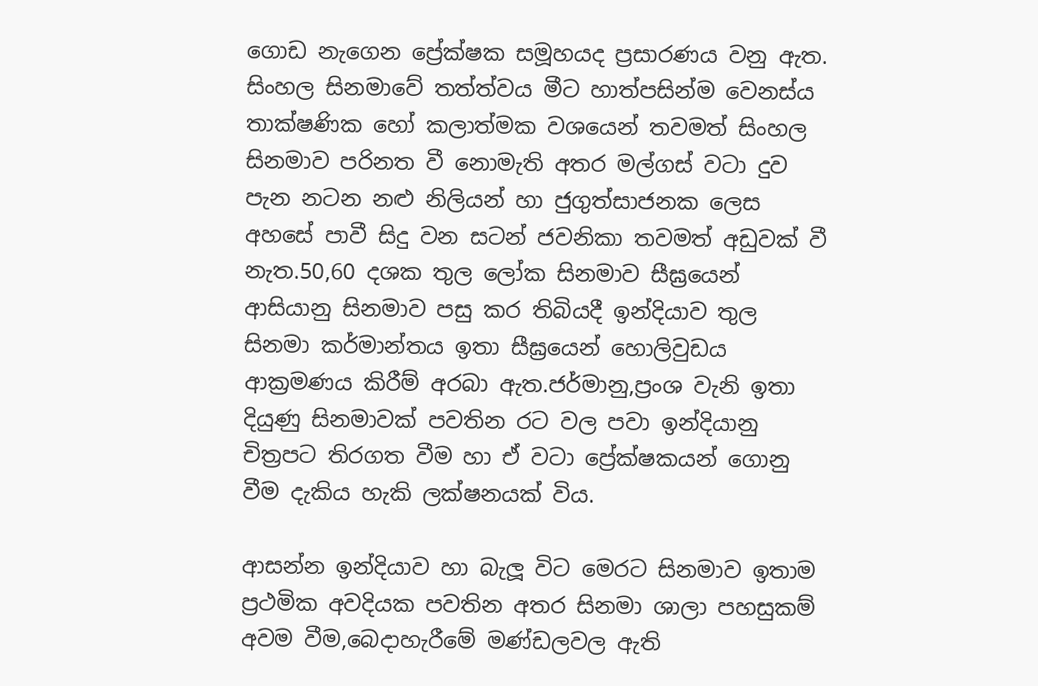ගොඩ නැගෙන ප්‍රේක්ෂක සමූහයද ප්‍රසාරණය වනු ඇත.
සිංහල සිනමාවේ තත්ත්වය මීට හාත්පසින්ම වෙනස්ය තාක්ෂණික හෝ කලාත්මක වශයෙන් තවමත් සිංහල සිනමාව පරිනත වී නොමැති අතර මල්ගස් වටා දුව පැන නටන නළු නිලියන් හා ජුගුත්සාජනක ලෙස අහසේ පාවී සිදු වන සටන් ජවනිකා තවමත් අඩුවක් වී නැත.50,60 දශක තුල ලෝක සිනමාව සීඝ්‍රයෙන් ආසියානු සිනමාව පසු කර තිබියදී ඉන්දියාව තුල සිනමා කර්මාන්තය ඉතා සීඝ්‍රයෙන් හොලිවුඩය ආක්‍රමණය කිරීම් අරබා ඇත.ජර්මානු,ප්‍රංශ වැනි ඉතා දියුණු සිනමාවක් පවතින රට වල පවා ඉන්දියානු චිත්‍රපට තිරගත වීම හා ඒ වටා ප්‍රේක්ෂකයන් ගොනු වීම දැකිය හැකි ලක්ෂනයක් විය.

ආසන්න ඉන්දියාව හා බැලූ විට මෙරට සිනමාව ඉතාම ප්‍රථමික අවදියක පවතින අතර සිනමා ශාලා පහසුකම් අවම වීම,බෙදාහැරීමේ මණ්ඩලවල ඇති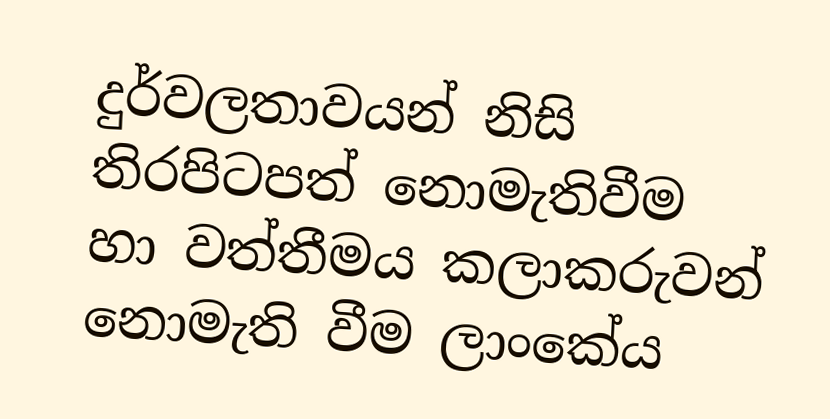දුර්වලතාවයන් නිසි තිරපිටපත් නොමැතිවීම හා වත්තීමය කලාකරුවන් නොමැති වීම ලාංකේය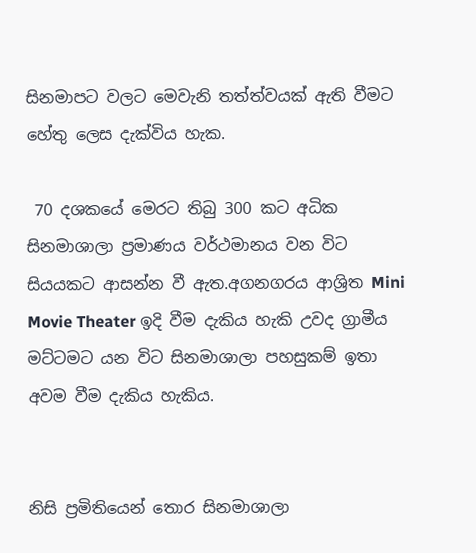සිනමාපට වලට මෙවැනි තත්ත්වයක් ඇති වීමට හේතු ලෙස දැක්විය හැක.

 70 දශකයේ මෙරට තිබු 300 කට අධික සිනමාශාලා ප්‍රමාණය වර්ථමානය වන විට සියයකට ආසන්න වී ඇත.අගනගරය ආශ්‍රිත Mini Movie Theater ඉදි වීම දැකිය හැකි උවද ග්‍රාමීය මට්ටමට යන විට සිනමාශාලා පහසුකම් ඉතා අවම වීම දැකිය හැකිය.


නිසි ප්‍රමිතියෙන් තොර සිනමාශාලා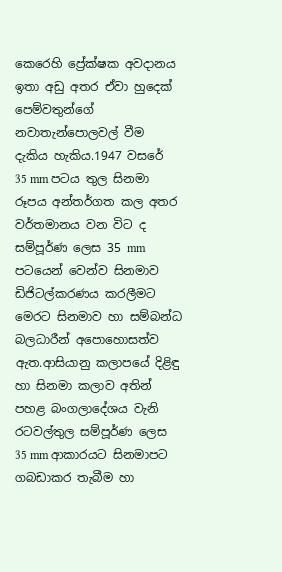කෙරෙහි ප්‍රේක්ෂක අවදානය ඉතා අඩු අතර ඒවා හුදෙක් පෙම්වතුන්ගේ නවාතැන්පොලවල් වීම දැකිය හැකිය.1947 වසරේ 35 mm පටය තුල සිනමා රූපය අන්තර්ගත කල අතර වර්තමානය වන විට ද සම්පූර්ණ ලෙස 35 mm  පටයෙන් වෙන්ව සිනමාව ඩිජිටල්කරණය කරලීමට මෙරට සිනමාව හා සම්බන්ධ බලධාරීන් අපොහොසත්ව ඇත.ආසියානු කලාපයේ දිළිඳු හා සිනමා කලාව අතින් පහළ බංගලාදේශය වැනි රටවල්තුල සම්පූර්ණ ලෙස 35 mm ආකාරයට සිනමාපට ගබඩාකර තැබීම හා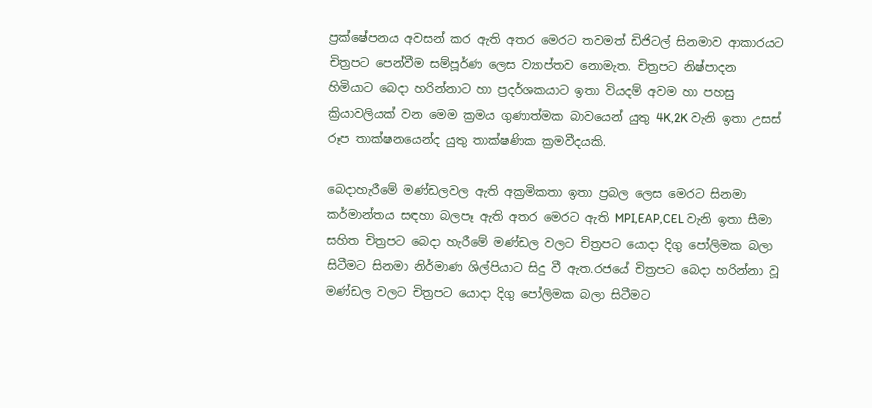ප්‍රක්ෂේපනය අවසන් කර ඇති අතර මෙරට තවමත් ඩිජිටල් සිනමාව ආකාරයට චිත්‍රපට පෙන්වීම සම්පූර්ණ ලෙස ව්‍යාප්තව නොමැත. චිත්‍රපට නිෂ්පාදන හිමියාට බෙදා හරින්නාට හා ප්‍රදර්ශකයාට ඉතා වියදම් අවම හා පහසු ක්‍රියාවලියක් වන මෙම ක්‍රමය ගුණාත්මක බාවයෙන් යුතු 4K,2K වැනි ඉතා උසස් රූප තාක්ෂනයෙන්ද යුතු තාක්ෂණික ක්‍රමවීදයකි.

බෙදාහැරීමේ මණ්ඩලවල ඇති අක්‍රමිකතා ඉතා ප්‍රබල ලෙස මෙරට සිනමා කර්මාන්තය සඳහා බලපෑ ඇති අතර මෙරට ඇති MPI,EAP,CEL වැනි ඉතා සීමා සහිත චිත්‍රපට බෙදා හැරීමේ මණ්ඩල වලට චිත්‍රපට යොදා දිගු පෝලිමක බලා සිටීමට සිනමා නිර්මාණ ශිල්පියාට සිදු වී ඇත.රජයේ චිත්‍රපට බෙදා හරින්නා වූ මණ්ඩල වලට චිත්‍රපට යොදා දිගු පෝලිමක බලා සිටීමට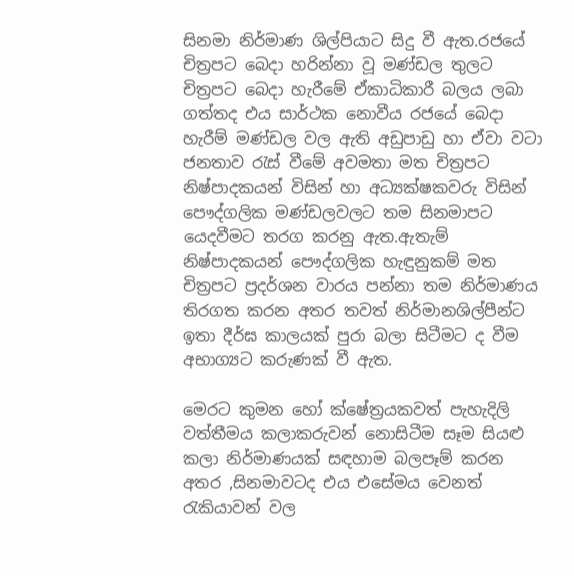සිනමා නිර්මාණ ශිල්පියාට සිදු වී ඇත.රජයේ චිත්‍රපට බෙදා හරින්නා වූ මණ්ඩල තුලට චිත්‍රපට බෙදා හැරීමේ ඒකාධිකාරී බලය ලබා ගත්තද එය සාර්ථක නොවීය රජයේ බෙදා හැරීම් මණ්ඩල වල ඇති අඩුපාඩු හා ඒවා වටා ජනතාව රැස් වීමේ අවමතා මත චිත්‍රපට නිෂ්පාදකයන් විසින් හා අධ්‍යක්ෂකවරු විසින් පෞද්ගලික මණ්ඩලවලට තම සිනමාපට යෙදවීමට තරග කරනු ඇත.ඇතැම් නිෂ්පාදකයන් පෞද්ගලික හැඳුනුකම් මත චිත්‍රපට ප්‍රදර්ශන වාරය පන්නා තම නිර්මාණය තිරගත කරන අතර තවත් නිර්මානශිල්පීන්ට ඉතා දීර්ඝ කාලයක් පුරා බලා සිටීමට ද වීම අභාග්‍යට කරුණක් වී ඇත.

මෙරට කුමන හෝ ක්ෂේත්‍රයකවත් පැහැදිලි වත්තීමය කලාකරුවන් නොසිටීම සෑම සියළු කලා නිර්මාණයක් සඳහාම බලපෑම් කරන අතර ,සිනමාවටද එය එසේමය වෙනත් රැකියාවන් වල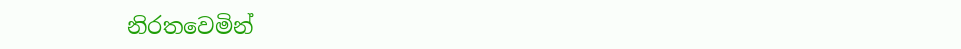නිරතවෙමින්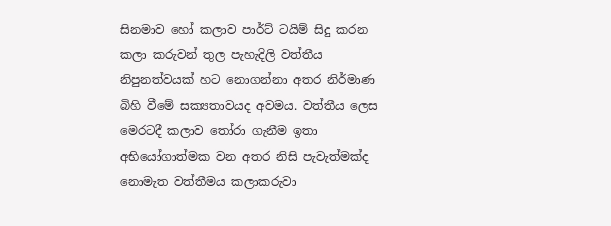සිනමාව හෝ කලාව පාර්ට් ටයිම් සිදු කරන කලා කරුවන් තුල පැහැදිලි වත්තීය  නිපුනත්වයක් හට නොගන්නා අතර නිර්මාණ බිහි වීමේ සක්‍යතාවයද අවමය. වත්තීය ලෙස මෙරටදී කලාව තෝරා ගැනීම ඉතා අභියෝගාත්මක වන අතර නිසි පැවැත්මක්ද නොමැත වත්තීමය කලාකරුවා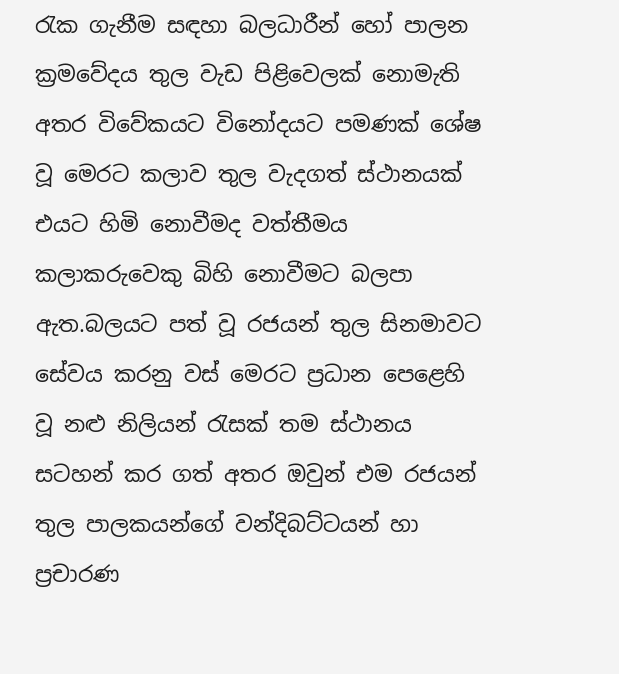රැක ගැනීම සඳහා බලධාරීන් හෝ පාලන ක්‍රමවේදය තුල වැඩ පිළිවෙලක් නොමැති අතර විවේකයට විනෝදයට පමණක් ශේෂ වූ මෙරට කලාව තුල වැදගත් ස්ථානයක් එයට හිමි නොවීමද වත්තීමය කලාකරුවෙකු බිහි නොවීමට බලපා ඇත.බලයට පත් වූ රජයන් තුල සිනමාවට සේවය කරනු වස් මෙරට ප්‍රධාන පෙළෙහි වූ නළු නිලියන් රැසක් තම ස්ථානය සටහන් කර ගත් අතර ඔවුන් එම රජයන් තුල පාලකයන්ගේ වන්දිබට්ටයන් හා ප්‍රචාරණ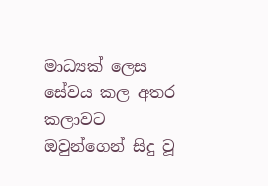මාධ්‍යක් ලෙස සේවය කල අතර කලාවට ඔවුන්ගෙන් සිදු වූ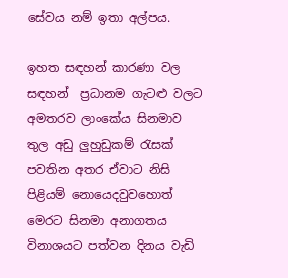සේවය නම් ඉතා අල්පය.

ඉහත සඳහන් කාරණා වල සඳහන්  ප්‍රධානම ගැටළු වලට අමතරව ලාංකේය සිනමාව තුල අඩු ලුහුඩුකම් රැසක් පවතින අතර ඒවාට නිසි පිළියම් නොයෙදවුවහොත් මෙරට සිනමා අනාගතය විනාශයට පත්වන දිනය වැඩි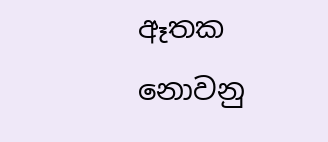ඈතක නොවනු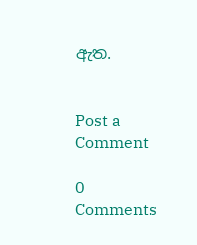ඇත.


Post a Comment

0 Comments